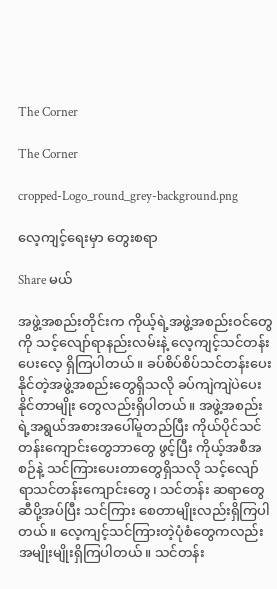The Corner

The Corner

cropped-Logo_round_grey-background.png

လေ့ကျင့်ရေးမှာ တွေးစရာ

Share မယ်

အဖွဲ့အစည်းတိုင်းက ကိုယ့်ရဲ့အဖွဲ့အစည်းဝင်တွေကို သင့်လျော်ရာနည်းလမ်းနဲ့ လေ့ကျင့်သင်တန်း ပေးလေ့ ရှိကြပါတယ်။ ခပ်စိပ်စိပ်သင်တန်းပေးနိုင်တဲ့အဖွဲ့အစည်းတွေရှိသလို ခပ်ကျဲကျဲပဲပေးနိုင်တာမျိုး တွေလည်းရှိပါတယ်။ အဖွဲ့အစည်းရဲ့အရွယ်အစားအပေါ်မူတည်ပြီး ကိုယ်ပိုင်သင်တန်းကျောင်းတွေဘာတွေ ဖွင့်ပြီး ကိုယ့်အစီအစဉ်နဲ့ သင်ကြားပေးတာတွေရှိသလို သင့်လျော်ရာသင်တန်းကျောင်းတွေ၊ သင်တန်း ဆရာတွေဆီပို့အပ်ပြီး သင်ကြား စေတာမျိုးလည်းရှိကြပါတယ်။ လေ့ကျင့်သင်ကြားတဲ့ပုံစံတွေကလည်း အမျိုးမျိုးရှိကြပါတယ်။ သင်တန်း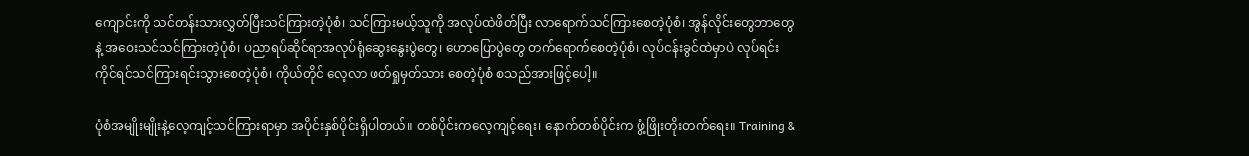ကျောင်းကို သင်တန်းသားလွှတ်ပြီးသင်ကြားတဲ့ပုံစံ၊ သင်ကြားမယ့်သူကို အလုပ်ထဲဖိတ်ပြီး လာရောက်သင်ကြားစေတဲ့ပုံစံ၊ အွန်လိုင်းတွေဘာတွေနဲ့ အဝေးသင်သင်ကြားတဲ့ပုံစံ၊ ပညာရပ်ဆိုင်ရာအလုပ်ရုံဆွေးနွေးပွဲတွေ၊ ဟောပြောပွဲတွေ တက်ရောက်စေတဲ့ပုံစံ၊ လုပ်ငန်းခွင်ထဲမှာပဲ လုပ်ရင်းကိုင်ရင်သင်ကြားရင်းသွားစေတဲ့ပုံစံ၊ ကိုယ်တိုင် လေ့လာ ဖတ်ရှုမှတ်သား စေတဲ့ပုံစံ စသည်အားဖြင့်ပေါ့။

ပုံစံအမျိုးမျိုးနဲ့လေ့ကျင့်သင်ကြားရာမှာ အပိုင်းနှစ်ပိုင်းရှိပါတယ်။ တစ်ပိုင်းကလေ့ကျင့်ရေး၊ နောက်တစ်ပိုင်းက ဖွံ့ဖြိုးတိုးတက်ရေး။ Training &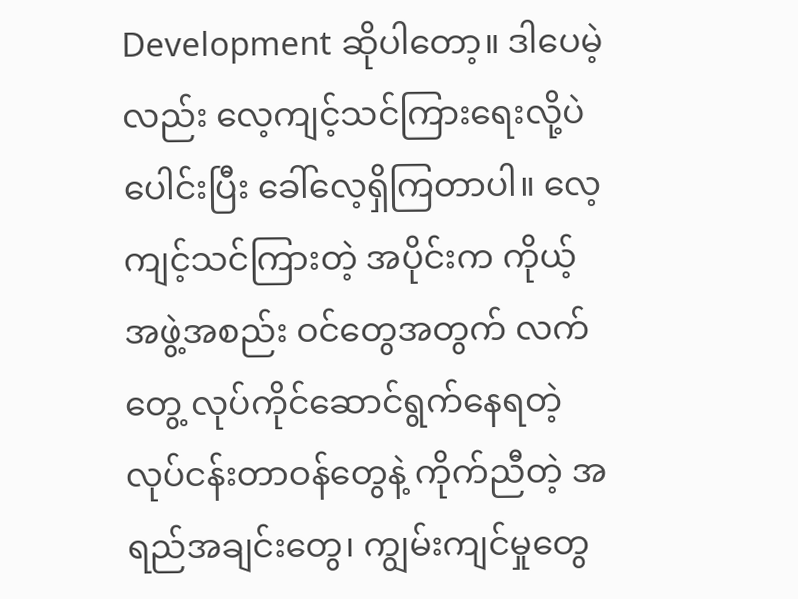Development ဆိုပါတော့။ ဒါပေမဲ့လည်း လေ့ကျင့်သင်ကြားရေးလို့ပဲ ပေါင်းပြီး ခေါ်လေ့ရှိကြတာပါ။ လေ့ကျင့်သင်ကြားတဲ့ အပိုင်းက ကိုယ့်အဖွဲ့အစည်း ဝင်တွေအတွက် လက်တွေ့ လုပ်ကိုင်ဆောင်ရွက်နေရတဲ့ လုပ်ငန်းတာဝန်တွေနဲ့ ကိုက်ညီတဲ့ အရည်အချင်းတွေ၊ ကျွမ်းကျင်မှုတွေ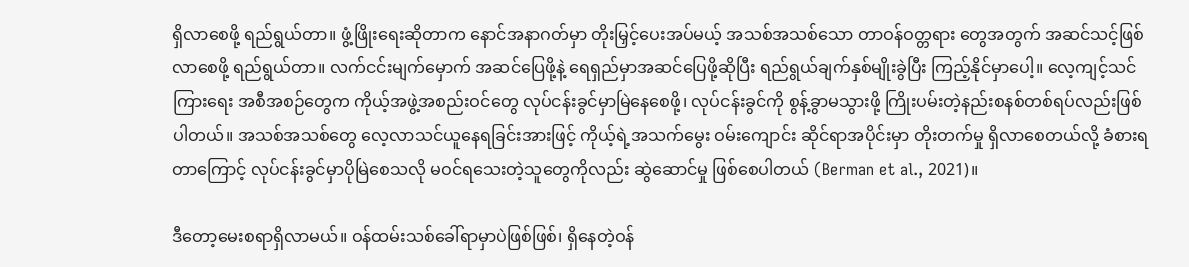ရှိလာစေဖို့ ရည်ရွယ်တာ။ ဖွံ့ဖြိုးရေးဆိုတာက နောင်အနာဂတ်မှာ တိုးမြှင့်ပေးအပ်မယ့် အသစ်အသစ်သော တာဝန်ဝတ္တရား တွေအတွက် အဆင်သင့်ဖြစ်လာစေဖို့ ရည်ရွယ်တာ။ လက်ငင်းမျက်မှောက် အဆင်ပြေဖို့နဲ့ ရေရှည်မှာအဆင်ပြေဖို့ဆိုပြီး ရည်ရွယ်ချက်နှစ်မျိုးခွဲပြီး ကြည့်နိုင်မှာပေါ့။ လေ့ကျင့်သင်ကြားရေး အစီအစဉ်တွေက ကိုယ့်အဖွဲ့အစည်းဝင်တွေ လုပ်ငန်းခွင်မှာမြဲနေစေဖို့၊ လုပ်ငန်းခွင်ကို စွန့်ခွာမသွားဖို့ ကြိုးပမ်းတဲ့နည်းစနစ်တစ်ရပ်လည်းဖြစ်ပါတယ်။ အသစ်အသစ်တွေ လေ့လာသင်ယူနေရခြင်းအားဖြင့် ကိုယ့်ရဲ့အသက်မွေး ဝမ်းကျောင်း ဆိုင်ရာအပိုင်းမှာ တိုးတက်မှု ရှိလာစေတယ်လို့ ခံစားရတာကြောင့် လုပ်ငန်းခွင်မှာပိုမြဲစေသလို မဝင်ရသေးတဲ့သူတွေကိုလည်း ဆွဲဆောင်မှု ဖြစ်စေပါတယ် (Berman et al., 2021)။

ဒီတော့မေးစရာရှိလာမယ်။ ဝန်ထမ်းသစ်ခေါ်ရာမှာပဲဖြစ်ဖြစ်၊ ရှိနေတဲ့ဝန်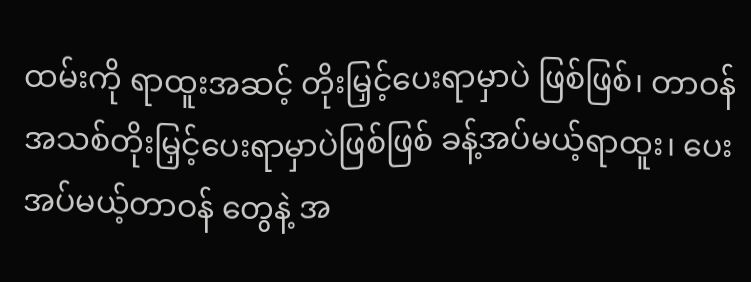ထမ်းကို ရာထူးအဆင့် တိုးမြှင့်ပေးရာမှာပဲ ဖြစ်ဖြစ်၊ တာဝန်အသစ်တိုးမြှင့်ပေးရာမှာပဲဖြစ်ဖြစ် ခန့်အပ်မယ့်ရာထူး၊ ပေးအပ်မယ့်တာဝန် တွေနဲ့ အ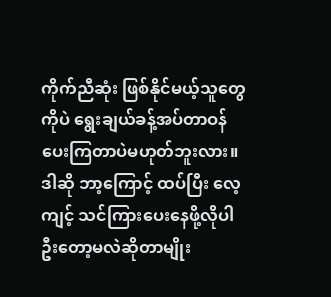ကိုက်ညီဆုံး ဖြစ်နိုင်မယ့်သူတွေကိုပဲ ရွေးချယ်ခန့်အပ်တာဝန်ပေးကြတာပဲမဟုတ်ဘူးလား။ ဒါဆို ဘာ့ကြောင့် ထပ်ပြီး လေ့ကျင့် သင်ကြားပေးနေဖို့လိုပါဦးတော့မလဲဆိုတာမျိုး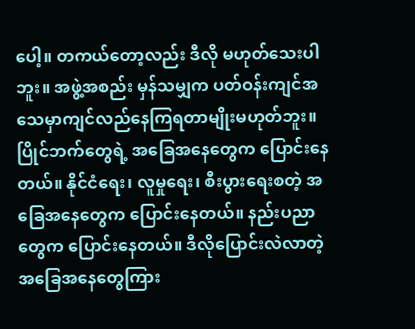ပေါ့။ တကယ်တော့လည်း ဒီလို မဟုတ်သေးပါဘူး။ အဖွဲ့အစည်း မှန်သမျှက ပတ်ဝန်းကျင်အသေမှာကျင်လည်နေကြရတာမျိုးမဟုတ်ဘူး။ ပြိုင်ဘက်တွေရဲ့ အခြေအနေတွေက ပြောင်းနေတယ်။ နိုင်ငံရေး၊ လူမှုရေး၊ စီးပွားရေးစတဲ့ အခြေအနေတွေက ပြောင်းနေတယ်။ နည်းပညာတွေက ပြောင်းနေတယ်။ ဒီလိုပြောင်းလဲလာတဲ့အခြေအနေတွေကြား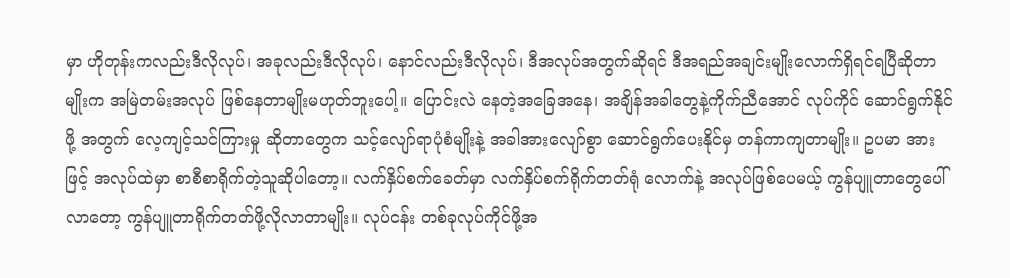မှာ ဟိုတုန်းကလည်းဒီလိုလုပ်၊ အခုလည်းဒီလိုလုပ်၊ နောင်လည်းဒီလိုလုပ်၊ ဒီအလုပ်အတွက်ဆိုရင် ဒီအရည်အချင်းမျိုးလောက်ရှိရင်ရပြီဆိုတာမျိုးက အမြဲတမ်းအလုပ် ဖြစ်နေတာမျိုးမဟုတ်ဘူးပေါ့။ ပြောင်းလဲ နေတဲ့အခြေအနေ၊ အချိန်အခါတွေနဲ့ကိုက်ညီအောင် လုပ်ကိုင် ဆောင်ရွက်နိုင်ဖို့ အတွက် လေ့ကျင့်သင်ကြားမှု ဆိုတာတွေက သင့်လျော်ရာပုံစံမျိုးနဲ့ အခါအားလျော်စွာ ဆောင်ရွက်ပေးနိုင်မှ တန်ကာကျတာမျိုး။ ဥပမာ အားဖြင့် အလုပ်ထဲမှာ စာစီစာရိုက်တဲ့သူဆိုပါတော့။ လက်နှိပ်စက်ခေတ်မှာ လက်နှိပ်စက်ရိုက်တတ်ရုံ လောက်နဲ့ အလုပ်ဖြစ်ပေမယ့် ကွန်ပျူတာတွေပေါ်လာတော့ ကွန်ပျူတာရိုက်တတ်ဖို့လိုလာတာမျိုး။ လုပ်ငန်း တစ်ခုလုပ်ကိုင်ဖို့အ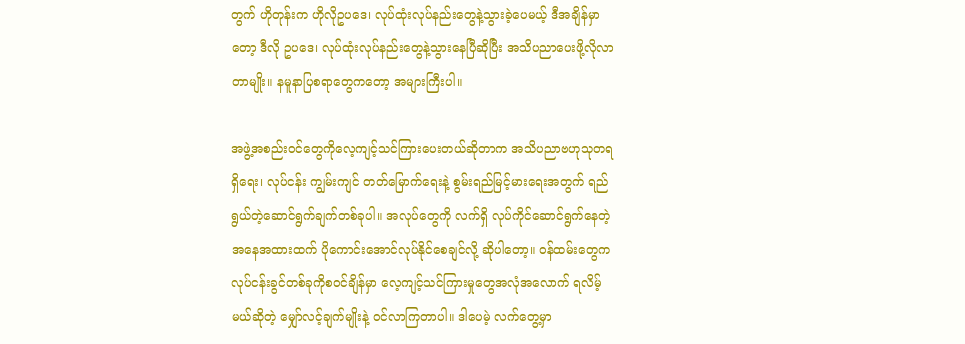တွက် ဟိုတုန်းက ဟိုလိုဥပဒေ၊ လုပ်ထုံးလုပ်နည်းတွေနဲ့သွားခဲ့ပေမယ့် ဒီအချိန်မှာတော့ ဒီလို ဥပဒေ၊ လုပ်ထုံးလုပ်နည်းတွေနဲ့သွားနေပြီဆိုပြီး အသိပညာပေးဖို့လိုလာတာမျိုး။ နမူနာပြစရာတွေကတော့ အများကြီးပါ။

အဖွဲ့အစည်းဝင်တွေကိုလေ့ကျင့်သင်ကြားပေးတယ်ဆိုတာက အသိပညာဗဟုသုတရရှိရေး၊ လုပ်ငန်း ကျွမ်းကျင် တတ်မြောက်ရေးနဲ့ စွမ်းရည်မြင့်မားရေးအတွက် ရည်ရွယ်တဲ့ဆောင်ရွက်ချက်တစ်ခုပါ။ အလုပ်တွေကို လက်ရှိ လုပ်ကိုင်ဆောင်ရွက်နေတဲ့အနေအထားထက် ပိုကောင်းအောင်လုပ်နိုင်စေချင်လို့ ဆိုပါတော့။ ဝန်ထမ်းတွေက လုပ်ငန်းခွင်တစ်ခုကိုစဝင်ချိန်မှာ လေ့ကျင့်သင်ကြားမှုတွေအလုံအလောက် ရလိမ့်မယ်ဆိုတဲ့ မျှော်လင့်ချက်မျိုးနဲ့ ဝင်လာကြတာပါ။ ဒါပေမဲ့ လက်တွေ့မှာ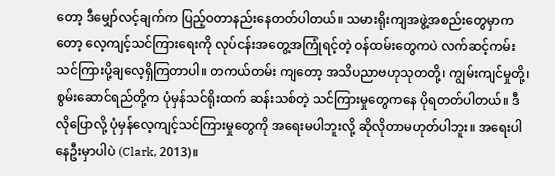တော့ ဒီမျှော်လင့်ချက်က ပြည့်ဝတာနည်းနေတတ်ပါတယ်။ သမားရိုးကျအဖွဲ့အစည်းတွေမှာကတော့ လေ့ကျင့်သင်ကြားရေးကို လုပ်ငန်းအတွေ့အကြုံရင့်တဲ့ ဝန်ထမ်းတွေကပဲ လက်ဆင့်ကမ်းသင်ကြားပို့ချလေ့ရှိကြတာပါ။ တကယ်တမ်း ကျတော့ အသိပညာဗဟုသုတတို့၊ ကျွမ်းကျင်မှုတို့၊ စွမ်းဆောင်ရည်တို့က ပုံမှန်သင်ရိုးထက် ဆန်းသစ်တဲ့ သင်ကြားမှုတွေကနေ ပိုရတတ်ပါတယ်။ ဒီလိုပြောလို့ ပုံမှန်လေ့ကျင့်သင်ကြားမှုတွေကို အရေးမပါဘူးလို့ ဆိုလိုတာမဟုတ်ပါဘူး။ အရေးပါနေဦးမှာပါပဲ (Clark, 2013)။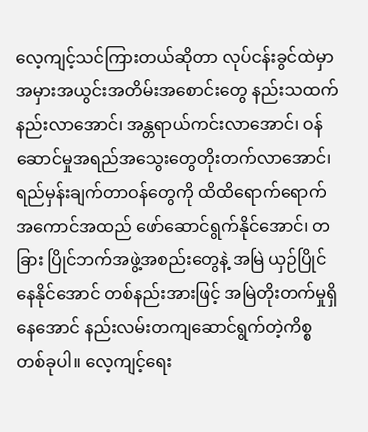လေ့ကျင့်သင်ကြားတယ်ဆိုတာ လုပ်ငန်းခွင်ထဲမှာ အမှားအယွင်းအတိမ်းအစောင်းတွေ နည်းသထက် နည်းလာအောင်၊ အန္တရာယ်ကင်းလာအောင်၊ ဝန်ဆောင်မှုအရည်အသွေးတွေတိုးတက်လာအောင်၊ ရည်မှန်းချက်တာဝန်တွေကို ထိထိရောက်ရောက် အကောင်အထည် ဖော်ဆောင်ရွက်နိုင်အောင်၊ တခြား ပြိုင်ဘက်အဖွဲ့အစည်းတွေနဲ့ အမြဲ ယှဉ်ပြိုင် နေနိုင်အောင် တစ်နည်းအားဖြင့် အမြဲတိုးတက်မှုရှိနေအောင် နည်းလမ်းတကျဆောင်ရွက်တဲ့ကိစ္စတစ်ခုပါ။ လေ့ကျင့်ရေး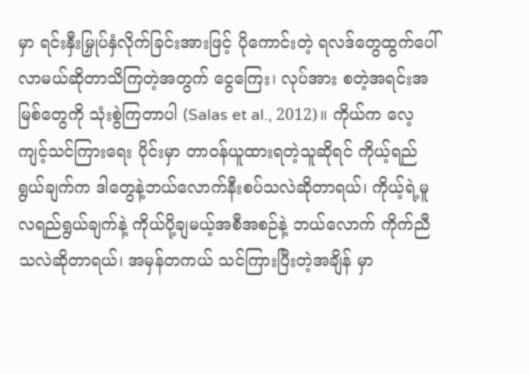မှာ ရင်းနှီးမြှုပ်နှံလိုက်ခြင်းအားဖြင့် ပိုကောင်းတဲ့ ရလဒ်တွေထွက်ပေါ်လာမယ်ဆိုတာသိကြတဲ့အတွက် ငွေကြေး၊ လုပ်အား စတဲ့အရင်းအမြစ်တွေကို သုံးစွဲကြတာပါ (Salas et al., 2012)။ ကိုယ်က လေ့ကျင့်သင်ကြားရေး ပိုင်းမှာ တာဝန်ယူထားရတဲ့သူဆိုရင် ကိုယ့်ရည်ရွယ်ချက်က ဒါတွေနဲ့ဘယ်လောက်နီးစပ်သလဲဆိုတာရယ်၊ ကိုယ့်ရဲ့မူလရည်ရွယ်ချက်နဲ့ ကိုယ်ပို့ချမယ့်အစီအစဉ်နဲ့ ဘယ်လောက် ကိုက်ညီသလဲဆိုတာရယ်၊ အမှန်တကယ် သင်ကြားပြီးတဲ့အချိန် မှာ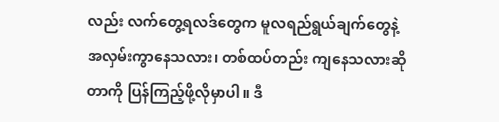လည်း လက်တွေ့ရလဒ်တွေက မူလရည်ရွယ်ချက်တွေနဲ့ အလှမ်းကွာနေသလား၊ တစ်ထပ်တည်း ကျနေသလားဆိုတာကို ပြန်ကြည့်ဖို့လိုမှာပါ။ ဒီ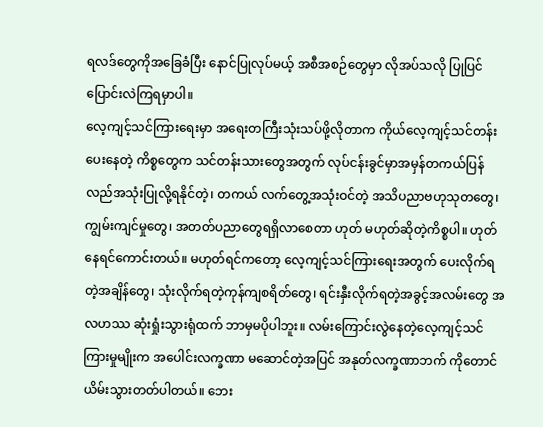ရလဒ်တွေကိုအခြေခံပြီး နောင်ပြုလုပ်မယ့် အစီအစဉ်တွေမှာ လိုအပ်သလို ပြုပြင်ပြောင်းလဲကြရမှာပါ။
လေ့ကျင့်သင်ကြားရေးမှာ အရေးတကြီးသုံးသပ်ဖို့လိုတာက ကိုယ်လေ့ကျင့်သင်တန်းပေးနေတဲ့ ကိစ္စတွေက သင်တန်းသားတွေအတွက် လုပ်ငန်းခွင်မှာအမှန်တကယ်ပြန်လည်အသုံးပြုလို့ရနိုင်တဲ့၊ တကယ် လက်တွေ့အသုံးဝင်တဲ့ အသိပညာဗဟုသုတတွေ၊ ကျွမ်းကျင်မှုတွေ၊ အတတ်ပညာတွေရရှိလာစေတာ ဟုတ် မဟုတ်ဆိုတဲ့ကိစ္စပါ။ ဟုတ်နေရင်ကောင်းတယ်။ မဟုတ်ရင်ကတော့ လေ့ကျင့်သင်ကြားရေးအတွက် ပေးလိုက်ရတဲ့အချိန်တွေ၊ သုံးလိုက်ရတဲ့ကုန်ကျစရိတ်တွေ၊ ရင်းနှီးလိုက်ရတဲ့အခွင့်အလမ်းတွေ အလဟဿ ဆုံးရှုံးသွားရုံထက် ဘာမှမပိုပါဘူး။ လမ်းကြောင်းလွဲနေတဲ့လေ့ကျင့်သင်ကြားမှုမျိုးက အပေါင်းလက္ခဏာ မဆောင်တဲ့အပြင် အနုတ်လက္ခဏာဘက် ကိုတောင် ယိမ်းသွားတတ်ပါတယ်။ ဘေး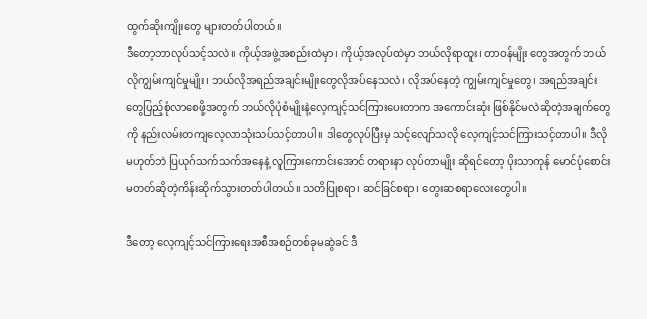ထွက်ဆိုးကျိုးတွေ များတတ်ပါတယ်။
ဒီတော့ဘာလုပ်သင့်သလဲ။ ကိုယ့်အဖွဲ့အစည်းထဲမှာ၊ ကိုယ့်အလုပ်ထဲမှာ ဘယ်လိုရာထူး၊ တာဝန်မျိုး တွေအတွက် ဘယ်လိုကျွမ်းကျင်မှုမျိုး၊ ဘယ်လိုအရည်အချင်းမျိုးတွေလိုအပ်နေသလဲ၊ လိုအပ်နေတဲ့ ကျွမ်းကျင်မှုတွေ၊ အရည်အချင်းတွေပြည့်စုံလာစေဖို့အတွက် ဘယ်လိုပုံစံမျိုးနဲ့လေ့ကျင့်သင်ကြားပေးတာက အကောင်းဆုံး ဖြစ်နိုင်မလဲဆိုတဲ့အချက်တွေကို နည်းလမ်းတကျလေ့လာသုံးသပ်သင့်တာပါ။ ဒါတွေလုပ်ပြီးမှ သင့်လျော်သလို လေ့ကျင့်သင်ကြားသင့်တာပါ။ ဒီလိုမဟုတ်ဘဲ ပြယုဂ်သက်သက်အနေနဲ့ လူကြားကောင်းအောင် တရားနာ လုပ်တာမျိုး ဆိုရင်တော့ ပိုးသာကုန် မောင်ပုံစောင်းမတတ်ဆိုတဲ့ကိန်းဆိုက်သွားတတ်ပါတယ်။ သတိပြုစရာ၊ ဆင်ခြင်စရာ၊ တွေးဆစရာလေးတွေပါ။

ဒီတော့ လေ့ကျင့်သင်ကြားရေးအစီအစဉ်တစ်ခုမဆွဲခင် ဒီ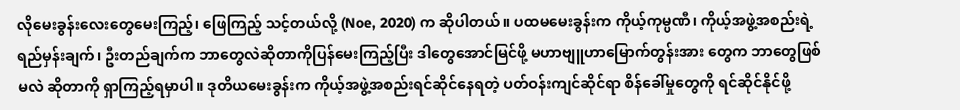လိုမေးခွန်းလေးတွေမေးကြည့်၊ ဖြေကြည့် သင့်တယ်လို့ (Noe, 2020) က ဆိုပါတယ်။ ပထမမေးခွန်းက ကိုယ့်ကုမ္ပဏီ၊ ကိုယ့်အဖွဲ့အစည်းရဲ့ ရည်မှန်းချက်၊ ဦးတည်ချက်က ဘာတွေလဲဆိုတာကိုပြန်မေးကြည့်ပြီး ဒါတွေအောင်မြင်ဖို့ မဟာဗျူဟာမြောက်တွန်းအား တွေက ဘာတွေဖြစ်မလဲ ဆိုတာကို ရှာကြည့်ရမှာပါ။ ဒုတိယမေးခွန်းက ကိုယ့်အဖွဲ့အစည်းရင်ဆိုင်နေရတဲ့ ပတ်ဝန်းကျင်ဆိုင်ရာ စိန်ခေါ်မှုတွေကို ရင်ဆိုင်နိုင်ဖို့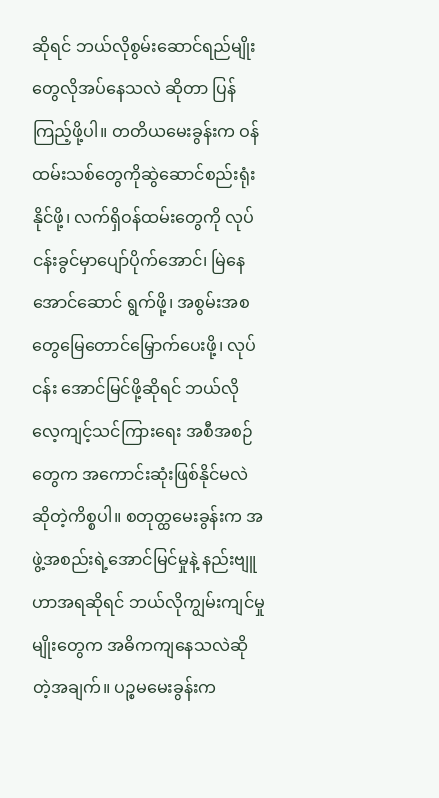ဆိုရင် ဘယ်လိုစွမ်းဆောင်ရည်မျိုးတွေလိုအပ်နေသလဲ ဆိုတာ ပြန်ကြည့်ဖို့ပါ။ တတိယမေးခွန်းက ဝန်ထမ်းသစ်တွေကိုဆွဲဆောင်စည်းရုံးနိုင်ဖို့၊ လက်ရှိဝန်ထမ်းတွေကို လုပ်ငန်းခွင်မှာပျော်ပိုက်အောင်၊ မြဲနေအောင်ဆောင် ရွက်ဖို့၊ အစွမ်းအစတွေမြေတောင်မြှောက်ပေးဖို့၊ လုပ်ငန်း အောင်မြင်ဖို့ဆိုရင် ဘယ်လို လေ့ကျင့်သင်ကြားရေး အစီအစဉ် တွေက အကောင်းဆုံးဖြစ်နိုင်မလဲဆိုတဲ့ကိစ္စပါ။ စတုတ္ထမေးခွန်းက အဖွဲ့အစည်းရဲ့အောင်မြင်မှုနဲ့ နည်းဗျူဟာအရဆိုရင် ဘယ်လိုကျွမ်းကျင်မှုမျိုးတွေက အဓိကကျနေသလဲဆိုတဲ့အချက်။ ပဉ္စမမေးခွန်းက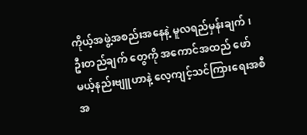ကိုယ့်အဖွဲ့အစည်းအနေနဲ့ မူလရည်မှန်းချက်၊ ဦးတည်ချက် တွေကို အကောင်အထည် ဖော်မယ့်နည်းဗျူဟာနဲ့ လေ့ကျင့်သင်ကြားရေးအစီအ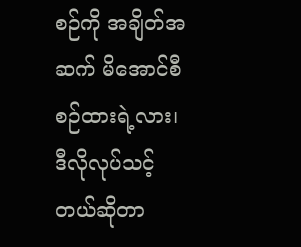စဉ်ကို အချိတ်အဆက် မိအောင်စီစဉ်ထားရဲ့လား၊ ဒီလိုလုပ်သင့်တယ်ဆိုတာ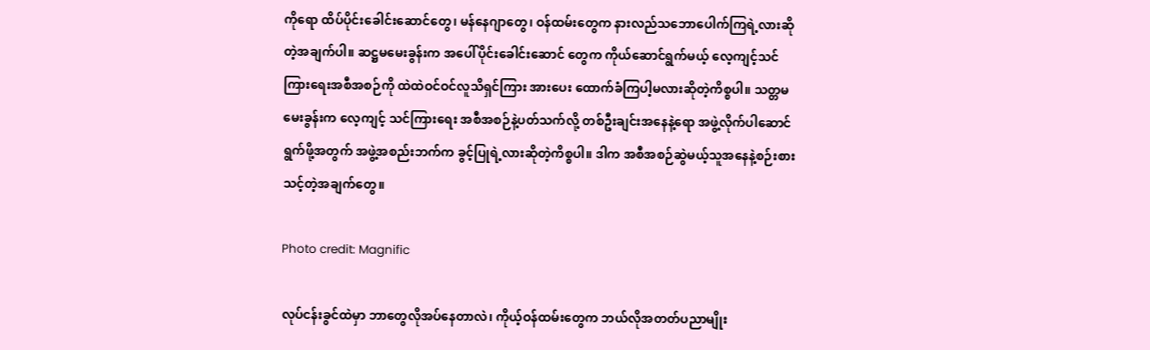ကိုရော ထိပ်ပိုင်းခေါင်းဆောင်တွေ၊ မန်နေဂျာတွေ၊ ဝန်ထမ်းတွေက နားလည်သဘောပေါက်ကြရဲ့လားဆိုတဲ့အချက်ပါ။ ဆဋ္ဌမမေးခွန်းက အပေါ်ပိုင်းခေါင်းဆောင် တွေက ကိုယ်ဆောင်ရွက်မယ့် လေ့ကျင့်သင်ကြားရေးအစီအစဉ်ကို ထဲထဲဝင်ဝင်လူသိရှင်ကြား အားပေး ထောက်ခံကြပါ့မလားဆိုတဲ့ကိစ္စပါ။ သတ္တမမေးခွန်းက လေ့ကျင့် သင်ကြားရေး အစီအစဉ်နဲ့ပတ်သက်လို့ တစ်ဦးချင်းအနေနဲ့ရော အဖွဲ့လိုက်ပါဆောင်ရွက်ဖို့အတွက် အဖွဲ့အစည်းဘက်က ခွင့်ပြုရဲ့လားဆိုတဲ့ကိစ္စပါ။ ဒါက အစီအစဉ်ဆွဲမယ့်သူအနေနဲ့စဉ်းစားသင့်တဲ့အချက်တွေ။

Photo credit: Magnific

လုပ်ငန်းခွင်ထဲမှာ ဘာတွေလိုအပ်နေတာလဲ၊ ကိုယ့်ဝန်ထမ်းတွေက ဘယ်လိုအတတ်ပညာမျိုး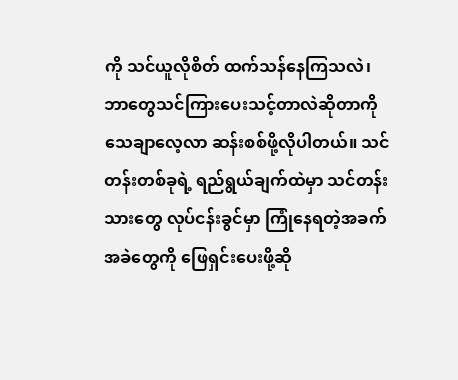ကို သင်ယူလိုစိတ် ထက်သန်နေကြသလဲ၊ ဘာတွေသင်ကြားပေးသင့်တာလဲဆိုတာကို သေချာလေ့လာ ဆန်းစစ်ဖို့လိုပါတယ်။ သင်တန်းတစ်ခုရဲ့ ရည်ရွယ်ချက်ထဲမှာ သင်တန်းသားတွေ လုပ်ငန်းခွင်မှာ ကြုံနေရတဲ့အခက်အခဲတွေကို ဖြေရှင်းပေးဖို့ဆို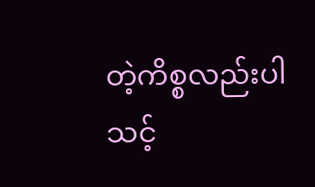တဲ့ကိစ္စလည်းပါသင့်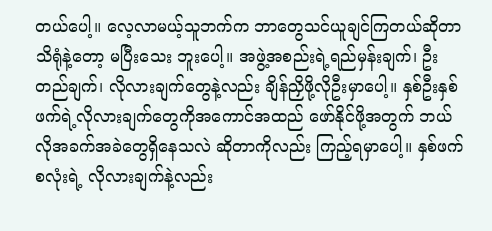တယ်ပေါ့။ လေ့လာမယ့်သူဘက်က ဘာတွေသင်ယူချင်ကြတယ်ဆိုတာသိရုံနဲ့တော့ မပြီးသေး ဘူးပေါ့။ အဖွဲ့အစည်းရဲ့ရည်မှန်းချက်၊ ဦးတည်ချက်၊ လိုလားချက်တွေနဲ့လည်း ချိန်ညှိဖို့လိုဦးမှာပေါ့။ နှစ်ဦးနှစ်ဖက်ရဲ့လိုလားချက်တွေကိုအကောင်အထည် ဖော်နိုင်ဖို့အတွက် ဘယ်လိုအခက်အခဲတွေရှိနေသလဲ ဆိုတာကိုလည်း ကြည့်ရမှာပေါ့။ နှစ်ဖက်စလုံးရဲ့ လိုလားချက်နဲ့လည်း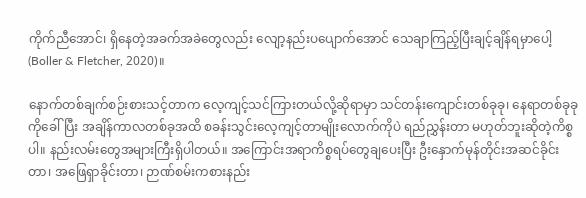ကိုက်ညီအောင်၊ ရှိနေတဲ့အခက်အခဲတွေလည်း လျော့နည်းပပျောက်အောင် သေချာကြည့်ပြီးချင့်ချိန်ရမှာပေါ့ (Boller & Fletcher, 2020)။

နောက်တစ်ချက်စဉ်းစားသင့်တာက လေ့ကျင့်သင်ကြားတယ်လို့ဆိုရာမှာ သင်တန်းကျောင်းတစ်ခုခု၊ နေရာတစ်ခုခု ကိုခေါ်ပြီး အချိန်ကာလတစ်ခုအထိ စခန်းသွင်းလေ့ကျင့်တာမျိုးလောက်ကိုပဲ ရည်ညွှန်းတာ မဟုတ်ဘူးဆိုတဲ့ကိစ္စပါ။ နည်းလမ်းတွေအများကြီးရှိပါတယ်။ အကြောင်းအရာကိစ္စရပ်တွေချပေးပြီး ဦးနှောက်မုန်တိုင်းအဆင်ခိုင်းတာ၊ အဖြေရှာခိုင်းတာ၊ ဉာဏ်စမ်းကစားနည်း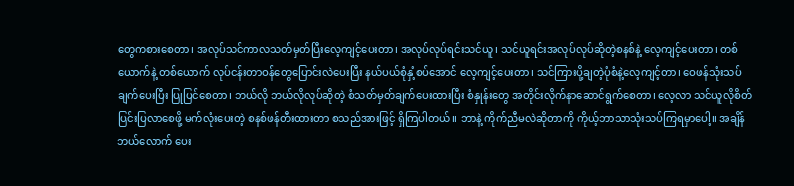တွေကစားစေတာ၊ အလုပ်သင်ကာလသတ်မှတ်ပြီးလေ့ကျင့်ပေးတာ၊ အလုပ်လုပ်ရင်းသင်ယူ၊ သင်ယူရင်းအလုပ်လုပ်ဆိုတဲ့စနစ်နဲ့ လေ့ကျင့်ပေးတာ၊ တစ်ယောက်နဲ့ တစ်ယောက် လုပ်ငန်းတာဝန်တွေပြောင်းလဲပေးပြီး နယ်ပယ်စုံနှံ့စပ်အောင် လေ့ကျင့်ပေးတာ၊ သင်ကြားပို့ချတဲ့ပုံစံနဲ့လေ့ကျင့်တာ၊ ဝေဖန်သုံးသပ်ချက်ပေးပြီး ပြုပြင်စေတာ၊ ဘယ်လို ဘယ်လိုလုပ်ဆိုတဲ့ စံသတ်မှတ်ချက်ပေးထားပြီး စံနှုန်းတွေ အတိုင်းလိုက်နာဆောင်ရွက်စေတာ၊ လေ့လာ သင်ယူလိုစိတ်ပြင်းပြလာစေဖို့ မက်လုံးပေးတဲ့ စနစ်ဖန်တီးထားတာ စသည်အားဖြင့် ရှိကြပါတယ်။ ဘာနဲ့ ကိုက်ညီမလဲဆိုတာကို ကိုယ့်ဘာသာသုံးသပ်ကြရမှာပေါ့။ အချိန်ဘယ်လောက် ပေး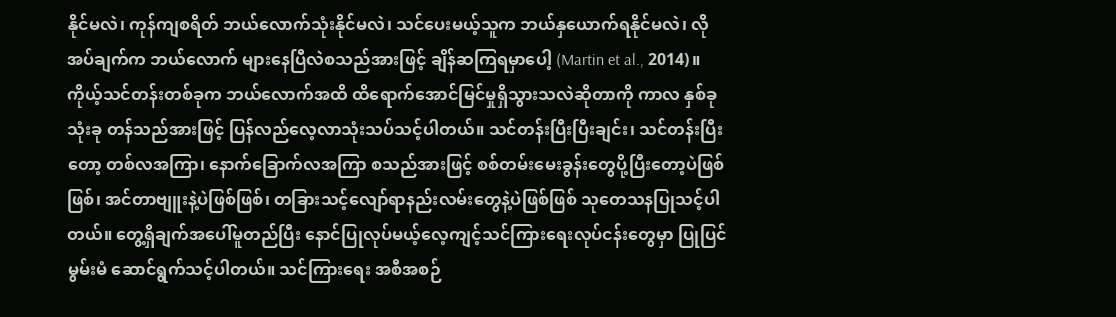နိုင်မလဲ၊ ကုန်ကျစရိတ် ဘယ်လောက်သုံးနိုင်မလဲ၊ သင်ပေးမယ့်သူက ဘယ်နှယောက်ရနိုင်မလဲ၊ လိုအပ်ချက်က ဘယ်လောက် များနေပြီလဲစသည်အားဖြင့် ချိန်ဆကြရမှာပေါ့ (Martin et al., 2014)။
ကိုယ့်သင်တန်းတစ်ခုက ဘယ်လောက်အထိ ထိရောက်အောင်မြင်မှုရှိသွားသလဲဆိုတာကို ကာလ နှစ်ခုသုံးခု တန်သည်အားဖြင့် ပြန်လည်လေ့လာသုံးသပ်သင့်ပါတယ်။ သင်တန်းပြီးပြီးချင်း၊ သင်တန်းပြီးတော့ တစ်လအကြာ၊ နောက်ခြောက်လအကြာ စသည်အားဖြင့် စစ်တမ်းမေးခွန်းတွေပို့ပြီးတော့ပဲဖြစ်ဖြစ်၊ အင်တာဗျူးနဲ့ပဲဖြစ်ဖြစ်၊ တခြားသင့်လျော်ရာနည်းလမ်းတွေနဲ့ပဲဖြစ်ဖြစ် သုတေသနပြုသင့်ပါတယ်။ တွေ့ရှိချက်အပေါ်မူတည်ပြီး နောင်ပြုလုပ်မယ့်လေ့ကျင့်သင်ကြားရေးလုပ်ငန်းတွေမှာ ပြုပြင်မွမ်းမံ ဆောင်ရွက်သင့်ပါတယ်။ သင်ကြားရေး အစီအစဉ်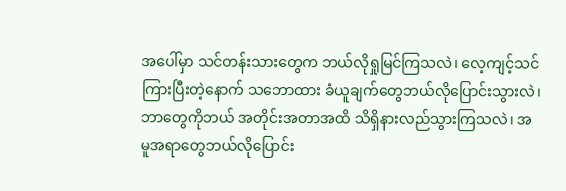အပေါ်မှာ သင်တန်းသားတွေက ဘယ်လိုရှုမြင်ကြသလဲ၊ လေ့ကျင့်သင်ကြားပြီးတဲ့နောက် သဘောထား ခံယူချက်တွေဘယ်လိုပြောင်းသွားလဲ၊ ဘာတွေကိုဘယ် အတိုင်းအတာအထိ သိရှိနားလည်သွားကြသလဲ၊ အမူအရာတွေဘယ်လိုပြောင်း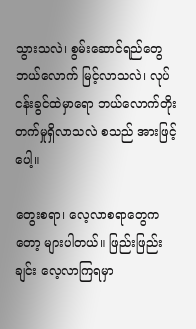သွားသလဲ၊ စွမ်းဆောင်ရည်တွေ ဘယ်လောက် မြင့်လာသလဲ၊ လုပ်ငန်းခွင်ထဲမှာရော ဘယ်လောက်တိုးတက်မှုရှိလာသလဲ စသည် အားဖြင့်ပေါ့။

တွေးစရာ၊ လေ့လာစရာတွေကတော့ များပါတယ်။ ဖြည်းဖြည်းချင်း လေ့လာကြရမှာ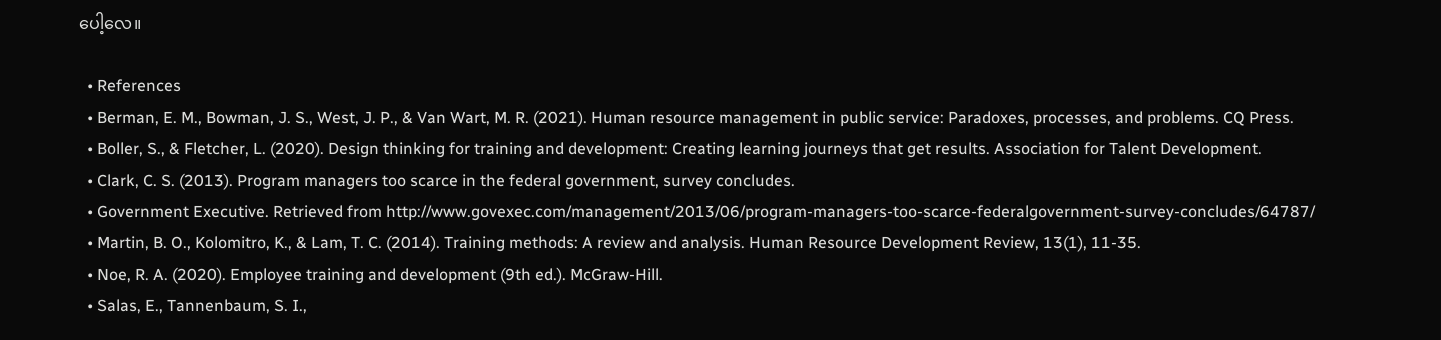ပေါ့လေ။

  • References
  • Berman, E. M., Bowman, J. S., West, J. P., & Van Wart, M. R. (2021). Human resource management in public service: Paradoxes, processes, and problems. CQ Press.
  • Boller, S., & Fletcher, L. (2020). Design thinking for training and development: Creating learning journeys that get results. Association for Talent Development.
  • Clark, C. S. (2013). Program managers too scarce in the federal government, survey concludes.
  • Government Executive. Retrieved from http://www.govexec.com/management/2013/06/program-managers-too-scarce-federalgovernment-survey-concludes/64787/
  • Martin, B. O., Kolomitro, K., & Lam, T. C. (2014). Training methods: A review and analysis. Human Resource Development Review, 13(1), 11-35.
  • Noe, R. A. (2020). Employee training and development (9th ed.). McGraw-Hill.
  • Salas, E., Tannenbaum, S. I.,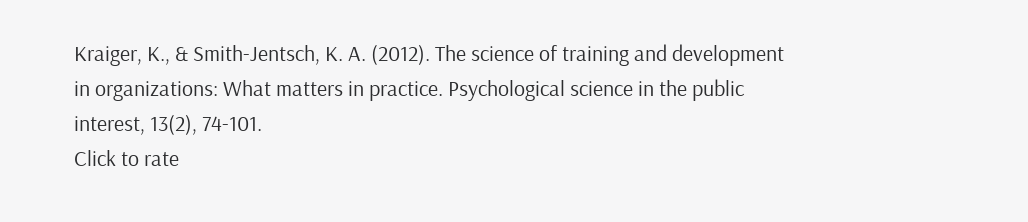Kraiger, K., & Smith-Jentsch, K. A. (2012). The science of training and development in organizations: What matters in practice. Psychological science in the public interest, 13(2), 74-101.
Click to rate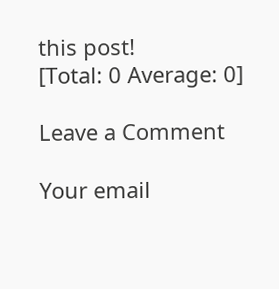this post!
[Total: 0 Average: 0]

Leave a Comment

Your email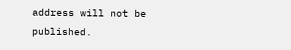address will not be published.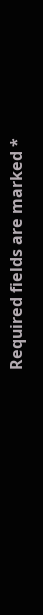Required fields are marked *